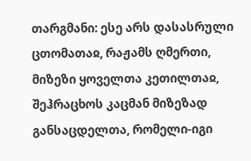თარგმანი: ესე არს დასასრული ცთომათაჲ, რაჟამს ღმერთი, მიზეზი ყოველთა კეთილთაჲ, შეჰრაცხოს კაცმან მიზეზად განსაცდელთა, რომელი-იგი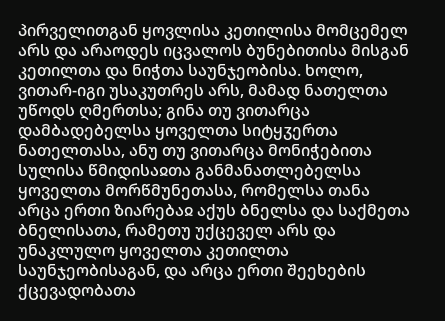პირველითგან ყოვლისა კეთილისა მომცემელ არს და არაოდეს იცვალოს ბუნებითისა მისგან კეთილთა და ნიჭთა საუნჯეობისა. ხოლო, ვითარ-იგი უსაკუთრეს არს, მამად ნათელთა უწოდს ღმერთსა; გინა თუ ვითარცა დამბადებელსა ყოველთა სიტყჳერთა ნათელთასა, ანუ თუ ვითარცა მონიჭებითა სულისა წმიდისაჲთა განმანათლებელსა ყოველთა მორწმუნეთასა, რომელსა თანა არცა ერთი ზიარებაჲ აქუს ბნელსა და საქმეთა ბნელისათა, რამეთუ უქცეველ არს და უნაკლულო ყოველთა კეთილთა საუნჯეობისაგან, და არცა ერთი შეეხების ქცევადობათა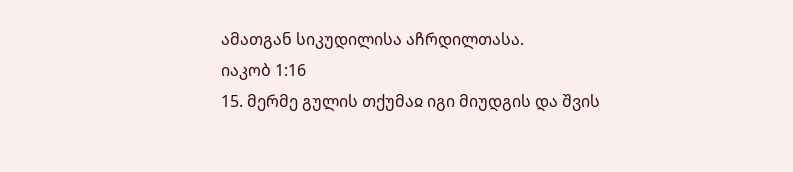ამათგან სიკუდილისა აჩრდილთასა.
იაკობ 1:16
15. მერმე გულის თქუმაჲ იგი მიუდგის და შვის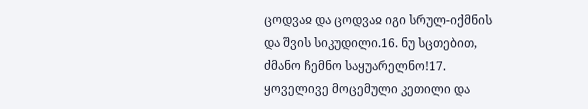ცოდვაჲ და ცოდვაჲ იგი სრულ-იქმნის და შვის სიკუდილი.16. ნუ სცთებით, ძმანო ჩემნო საყუარელნო!17. ყოველივე მოცემული კეთილი და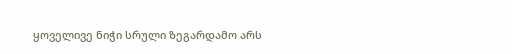ყოველივე ნიჭი სრული ზეგარდამო არს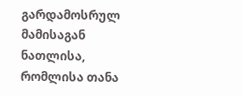გარდამოსრულ მამისაგან ნათლისა, რომლისა თანა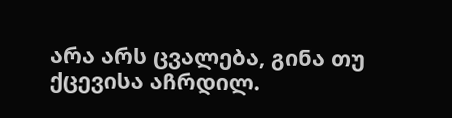არა არს ცვალება, გინა თუ ქცევისა აჩრდილ.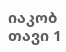იაკობ თავი 1